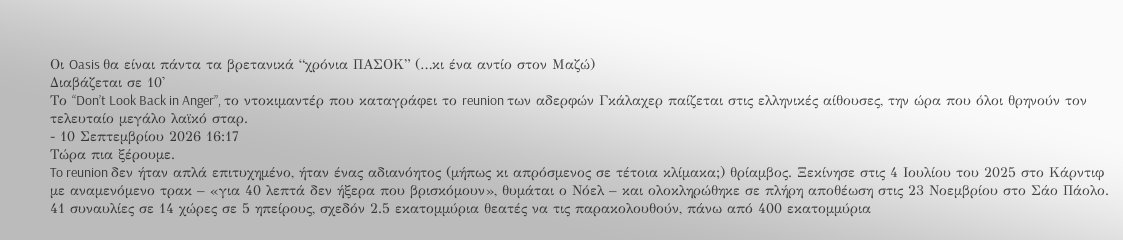Οι Oasis θα είναι πάντα τα βρετανικά “χρόνια ΠΑΣΟΚ” (…κι ένα αντίο στον Μαζώ)
Διαβάζεται σε 10'
Το “Don’t Look Back in Anger”, το ντοκιμαντέρ που καταγράφει το reunion των αδερφών Γκάλαχερ παίζεται στις ελληνικές αίθουσες, την ώρα που όλοι θρηνούν τον τελευταίο μεγάλο λαϊκό σταρ.
- 10 Σεπτεμβρίου 2026 16:17
Τώρα πια ξέρουμε.
To reunion δεν ήταν απλά επιτυχημένο, ήταν ένας αδιανόητος (μήπως κι απρόσμενος σε τέτοια κλίμακα;) θρίαμβος. Ξεκίνησε στις 4 Ιουλίου του 2025 στο Κάρντιφ με αναμενόμενο τρακ – «για 40 λεπτά δεν ήξερα που βρισκόμουν», θυμάται ο Νόελ – και ολοκληρώθηκε σε πλήρη αποθέωση στις 23 Νοεμβρίου στο Σάο Πάολο.
41 συναυλίες σε 14 χώρες σε 5 ηπείρους, σχεδόν 2.5 εκατομμύρια θεατές να τις παρακολουθούν, πάνω από 400 εκατομμύρια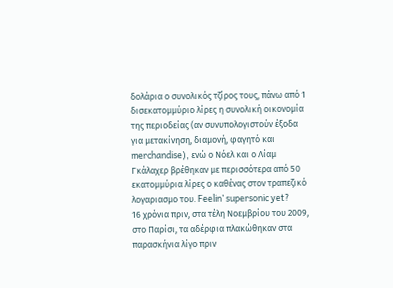δολάρια ο συνολικός τζίρος τους, πάνω από 1 δισεκατομμύριο λίρες η συνολική οικονομία της περιοδείας (αν συνυπολογιστούν έξοδα για μετακίνηση, διαμονή, φαγητό και merchandise), ενώ ο Νόελ και ο Λίαμ Γκάλαχερ βρέθηκαν με περισσότερα από 50 εκατομμύρια λίρες ο καθένας στον τραπεζικό λογαριασμο του. Feelin’ supersonic yet?
16 χρόνια πριν, στα τέλη Νοεμβρίου του 2009, στο Παρίσι, τα αδέρφια πλακώθηκαν στα παρασκήνια λίγο πριν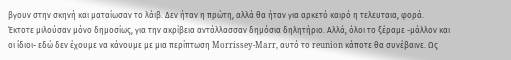βγουν στην σκηνή και ματαίωσαν το λάιβ. Δεν ήταν η πρώτη, αλλά θα ήταν για αρκετό καιρό η τελευταια, φορά. Έκτοτε μιλούσαν μόνο δημοσίως, για την ακρίβεια αντάλλασσαν δημόσια δηλητήριο. Αλλά, όλοι το ξέραμε -μάλλον και οι ίδιοι- εδώ δεν έχουμε να κάνουμε με μια περίπτωση Morrissey-Marr, αυτό το reunion κάποτε θα συνέβαινε. Ως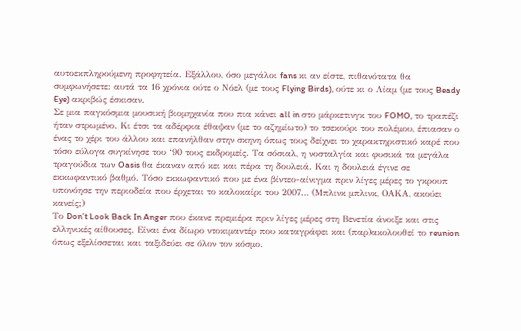αυτοεκπληρούμενη προφητεία. Εξάλλου, όσο μεγάλοι fans κι αν είστε, πιθανότατα θα συμφωνήσετε: αυτά τα 16 χρόνια ούτε ο Νόελ (με τους Flying Birds), ούτε κι ο Λίαμ (με τους Beady Eye) ακριβώς έσκισαν.
Σε μια παγκόσμια μουσική βιομηχανία που πια κάνει all in στο μάρκετινγκ του FOMO, το τραπέζι ήταν στρωμένο. Κι έτσι τα αδέρφια έθαψαν (με το αζημίωτο) το τσεκούρι του πολέμου, έπιασαν ο ένας το χέρι του άλλου και επανήλθαν στην σκηνη όπως τους δείχνει το χαρακτηριστικό καρέ που τόσο εύλογα συγκίνησε του ‘90 τους εκδρομείς. Τα σόσιαλ, η νοσταλγία και φυσικά τα μεγάλα τραγούδια των Oasis θα έκαναν από κει και πέρα τη δουλειά. Και η δουλειά έγινε σε εκκωφαντικό βαθμό. Τόσο εκκωφαντικό που με ένα βίντεο-αίνιγμα πριν λίγες μέρες το γκρουπ υπονόησε την περιοδεία που έρχεται το καλοκαίρι του 2007… (Μπλινκ μπλινκ, ΟΑΚΑ, ακούει κανείς;)
Το Don’t Look Back In Anger που έκανε πρεμιέρα πριν λίγες μέρες στη Βενετία άνοιξε και στις ελληνικές αίθουσες. Είναι ένα δίωρο ντοκιμαντέρ που καταγράφει και (παρ)ακολουθεί το reunion όπως εξελίσσεται και ταξιδεύει σε όλον τον κόσμο.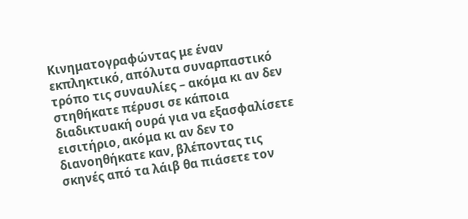Κινηματογραφώντας με έναν εκπληκτικό, απόλυτα συναρπαστικό τρόπο τις συναυλίες – ακόμα κι αν δεν στηθήκατε πέρυσι σε κάποια διαδικτυακή ουρά για να εξασφαλίσετε εισιτήριο, ακόμα κι αν δεν το διανοηθήκατε καν, βλέποντας τις σκηνές από τα λάιβ θα πιάσετε τον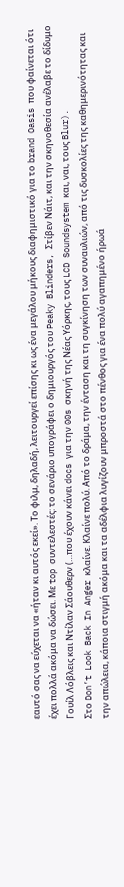εαυτό σας να εύχεται να «ήταν κι αυτός εκεί». Το φιλμ, δηλαδή, λειτουργεί επίσης κι ως ένα μεγάλου μήκους διαφημιστικό για το brand Oasis που φαίνεται ότι έχει πολλά ακόμα να δώσει. Με top συντελεστές: το σενάριο υπογράφει ο δημιουργός του Peaky Blinders, Στίβεν Νάιτ, και την σκηνοθεσία ανέλαβε το δίδυμο Γουίλ Λόβλεις και Ντίλαν Σάουθερν (…που έχουν κάνει docs για την 00s σκηνή της Νέας Υόρκης, τους LCD Soundsystem και, ναι, τους Blur).
Στο Don’t Look Back In Anger κλαίνε. Κλαίνε πολύ. Από το δράμα, την ένταση και τη συγκίνηση των συναυλιών, από τις δυσκολίες της καθημερινότητας και την απώλεια, κάποια στιγμή ακόμα και τα αδέλφια λυγίζουν μπροστά στο πένθος για ένα πολύ αγαπημένο ήρωά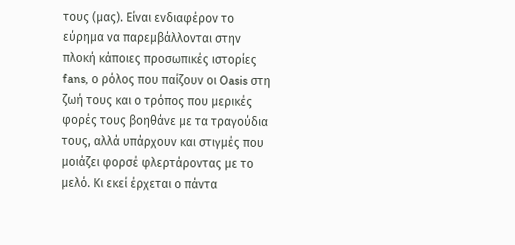τους (μας). Είναι ενδιαφέρον το εύρημα να παρεμβάλλονται στην πλοκή κάποιες προσωπικές ιστορίες fans, ο ρόλος που παίζουν οι Oasis στη ζωή τους και ο τρόπος που μερικές φορές τους βοηθάνε με τα τραγούδια τους, αλλά υπάρχουν και στιγμές που μοιάζει φορσέ φλερτάροντας με το μελό. Κι εκεί έρχεται ο πάντα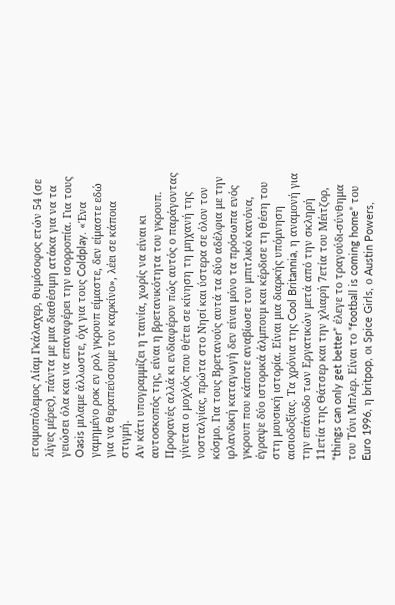ετοιμοπόλεμος Λίαμ Γκάλαχερ, θυμόσοφος ετών 54 (σε λίγες μέρες), πάντα με μια διαθέσιμη ατάκα για να τα γειώσει όλα και να επαναφέρει την ισορροπία. Για τους Oasis μιλαμε άλλωστε, όχι για τους Coldplay. «Ένα γαμημένο ροκ εν ρολ γκρουπ είμαστε, δεν είμαστε εδώ για να θεραπεύσουμε τον καρκίνο», λέει σε κάποια στιγμή.
Αν κάτι υπογραμμίζει η ταινία, χωρίς να είναι κι αυτοσκοπός της, είναι η βρετανικότητα του γκρουπ. Προφανές αλλά κι ενδιαφέρον πώς αυτός ο παράγοντας γίνεται ο μοχλός που θέτει σε κίνηση τη μηχανή της νοσταλγίας, πρώτα στο Νησί και ύστερα σε όλον τον κόσμο. Για τους Βρετανούς αυτά τα δύο αδέλφια με την ιρλανδική καταγωγή δεν είναι μόνο τα πρόσωπα ενός γκρουπ που κάποτε αναβίωσε τον μπιτλικό κανόνα, έγραψε δύο ιστορικά άλμπουμ και κέρδισε τη θέση του στη μουσική ιστορία. Είναι μια διαρκής υπόμνηση αισιοδοξίας. Τα χρόνια της Cool Britannia, η αναμονή για την επάνοδο των Εργατικών μετά από την σκληρή 11ετία της Θάτσερ και την χλιαρή 7ετία του Μέιτζορ, “things can only get better” έλεγε το τραγούδι-σύνθημα του Τόνι Μπλερ. Είναι το “football is coming home” του Euro 1996, η britpop, οι Spice Girls, ο Austin Powers,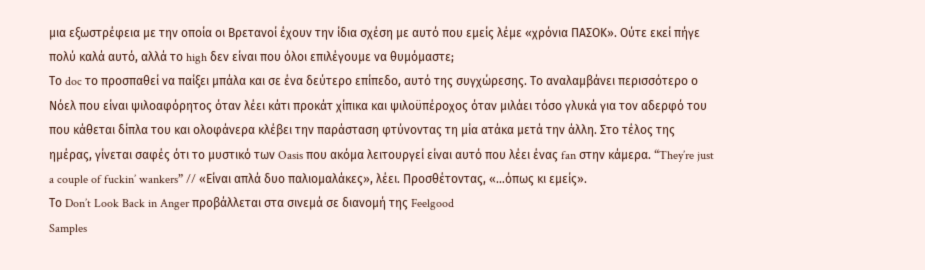μια εξωστρέφεια με την οποία οι Βρετανοί έχουν την ίδια σχέση με αυτό που εμείς λέμε «χρόνια ΠΑΣΟΚ». Ούτε εκεί πήγε πολύ καλά αυτό, αλλά το high δεν είναι που όλοι επιλέγουμε να θυμόμαστε;
Το doc το προσπαθεί να παίξει μπάλα και σε ένα δεύτερο επίπεδο, αυτό της συγχώρεσης. Το αναλαμβάνει περισσότερο ο Νόελ που είναι ψιλοαφόρητος όταν λέει κάτι προκάτ χίπικα και ψιλοϋπέροχος όταν μιλάει τόσο γλυκά για τον αδερφό του που κάθεται δίπλα του και ολοφάνερα κλέβει την παράσταση φτύνοντας τη μία ατάκα μετά την άλλη. Στο τέλος της ημέρας, γίνεται σαφές ότι το μυστικό των Oasis που ακόμα λειτουργεί είναι αυτό που λέει ένας fan στην κάμερα. “They’re just a couple of fuckin’ wankers” // «Είναι απλά δυο παλιομαλάκες», λέει. Προσθέτοντας, «…όπως κι εμείς».
Το Don’t Look Back in Anger προβάλλεται στα σινεμά σε διανομή της Feelgood
Samples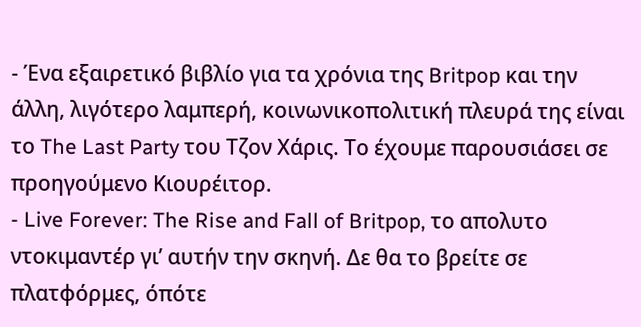- Ένα εξαιρετικό βιβλίο για τα χρόνια της Britpop και την άλλη, λιγότερο λαμπερή, κοινωνικοπολιτική πλευρά της είναι το The Last Party του Τζον Χάρις. Το έχουμε παρουσιάσει σε προηγούμενο Κιουρέιτορ.
- Live Forever: The Rise and Fall of Britpop, το απολυτο ντοκιμαντέρ γι’ αυτήν την σκηνή. Δε θα το βρείτε σε πλατφόρμες, όπότε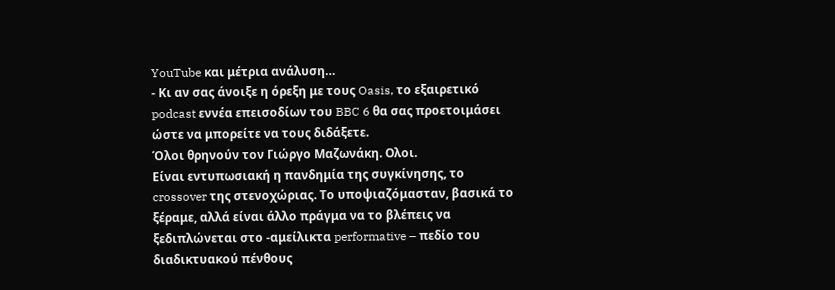YouTube και μέτρια ανάλυση…
- Κι αν σας άνοιξε η όρεξη με τους Oasis, το εξαιρετικό podcast εννέα επεισοδίων του BBC 6 θα σας προετοιμάσει ώστε να μπορείτε να τους διδάξετε.
Όλοι θρηνούν τον Γιώργο Μαζωνάκη. Ολοι.
Είναι εντυπωσιακή η πανδημία της συγκίνησης, το crossover της στενοχώριας. Το υποψιαζόμασταν, βασικά το ξέραμε, αλλά είναι άλλο πράγμα να το βλέπεις να ξεδιπλώνεται στο -αμείλικτα performative – πεδίο του διαδικτυακού πένθους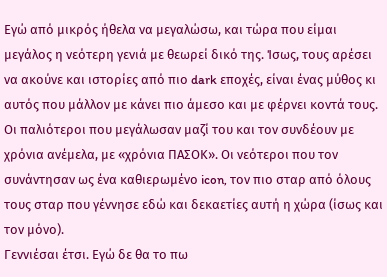Εγώ από μικρός ήθελα να μεγαλώσω, και τώρα που είμαι μεγάλος η νεότερη γενιά με θεωρεί δικό της. Ίσως, τους αρέσει να ακούνε και ιστορίες από πιο dark εποχές, είναι ένας μύθος κι αυτός που μάλλον με κάνει πιο άμεσο και με φέρνει κοντά τους.
Οι παλιότεροι που μεγάλωσαν μαζί του και τον συνδέουν με χρόνια ανέμελα, με «χρόνια ΠΑΣΟΚ». Οι νεότεροι που τον συνάντησαν ως ένα καθιερωμένο icon, τον πιο σταρ από όλους τους σταρ που γέννησε εδώ και δεκαετίες αυτή η χώρα (ίσως και τον μόνο).
Γεννιέσαι έτσι. Εγώ δε θα το πω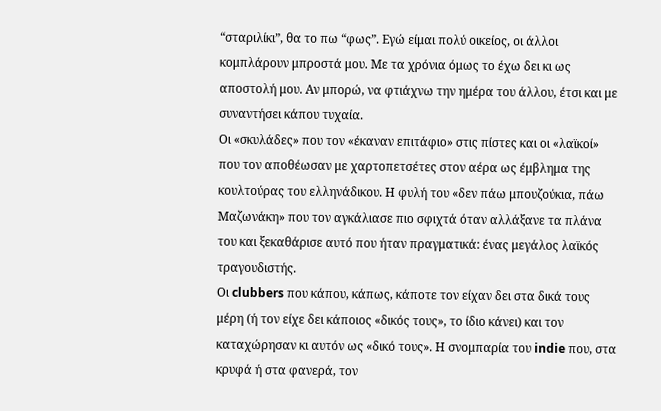“σταριλίκι”, θα το πω “φως”. Εγώ είμαι πολύ οικείος, οι άλλοι κομπλάρουν μπροστά μου. Με τα χρόνια όμως το έχω δει κι ως αποστολή μου. Αν μπορώ, να φτιάχνω την ημέρα του άλλου, έτσι και με συναντήσει κάπου τυχαία.
Οι «σκυλάδες» που τον «έκαναν επιτάφιο» στις πίστες και οι «λαϊκοί» που τον αποθέωσαν με χαρτοπετσέτες στον αέρα ως έμβλημα της κουλτούρας του ελληνάδικου. Η φυλή του «δεν πάω μπουζούκια, πάω Μαζωνάκη» που τον αγκάλιασε πιο σφιχτά όταν αλλάξανε τα πλάνα του και ξεκαθάρισε αυτό που ήταν πραγματικά: ένας μεγάλος λαϊκός τραγουδιστής.
Οι clubbers που κάπου, κάπως, κάποτε τον είχαν δει στα δικά τους μέρη (ή τον είχε δει κάποιος «δικός τους», το ίδιο κάνει) και τον καταχώρησαν κι αυτόν ως «δικό τους». Η σνομπαρία του indie που, στα κρυφά ή στα φανερά, τον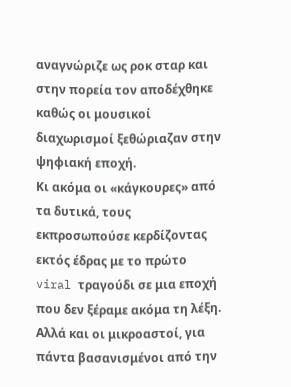αναγνώριζε ως ροκ σταρ και στην πορεία τον αποδέχθηκε καθώς οι μουσικοί διαχωρισμοί ξεθώριαζαν στην ψηφιακή εποχή.
Κι ακόμα οι «κάγκουρες» από τα δυτικά, τους εκπροσωπούσε κερδίζοντας εκτός έδρας με το πρώτο viral τραγούδι σε μια εποχή που δεν ξέραμε ακόμα τη λέξη. Αλλά και οι μικροαστοί, για πάντα βασανισμένοι από την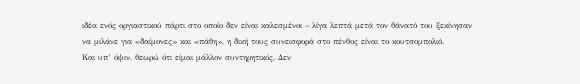ιδέα ενός οργιαστικού πάρτι στο οποίο δεν είναι καλεσμένοι – λίγα λεπτά μετά τον θάνατό του ξεκίνησαν να μιλάνε για «δαίμονες» και «πάθη», η δική τους συνεισφορά στο πένθος είναι το κουτσομπολιό.
Και υπ’ όψιν, θεωρώ ότι είμαι μάλλον συντηρητικός. Δεν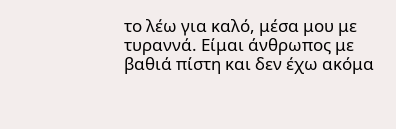το λέω για καλό, μέσα μου με τυραννά. Είμαι άνθρωπος με βαθιά πίστη και δεν έχω ακόμα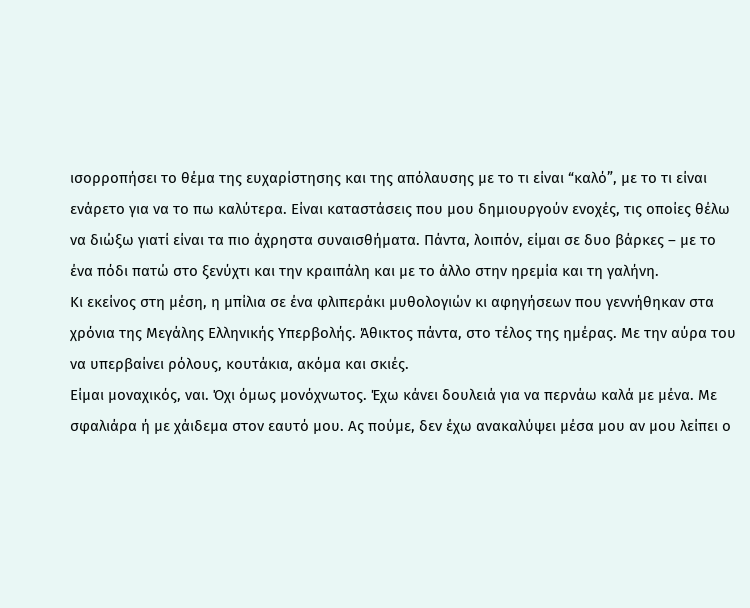ισορροπήσει το θέμα της ευχαρίστησης και της απόλαυσης με το τι είναι “καλό”, με το τι είναι ενάρετο για να το πω καλύτερα. Είναι καταστάσεις που μου δημιουργούν ενοχές, τις οποίες θέλω να διώξω γιατί είναι τα πιο άχρηστα συναισθήματα. Πάντα, λοιπόν, είμαι σε δυο βάρκες – με το ένα πόδι πατώ στο ξενύχτι και την κραιπάλη και με το άλλο στην ηρεμία και τη γαλήνη.
Κι εκείνος στη μέση, η μπίλια σε ένα φλιπεράκι μυθολογιών κι αφηγήσεων που γεννήθηκαν στα χρόνια της Μεγάλης Ελληνικής Υπερβολής. Άθικτος πάντα, στο τέλος της ημέρας. Με την αύρα του να υπερβαίνει ρόλους, κουτάκια, ακόμα και σκιές.
Είμαι μοναχικός, ναι. Όχι όμως μονόχνωτος. Έχω κάνει δουλειά για να περνάω καλά με μένα. Με σφαλιάρα ή με χάιδεμα στον εαυτό μου. Ας πούμε, δεν έχω ανακαλύψει μέσα μου αν μου λείπει ο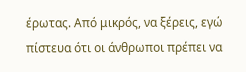έρωτας. Από μικρός, να ξέρεις, εγώ πίστευα ότι οι άνθρωποι πρέπει να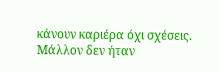κάνουν καριέρα όχι σχέσεις.
Μάλλον δεν ήταν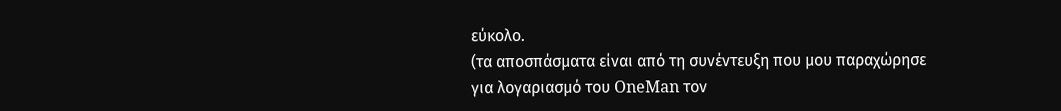εύκολο.
(τα αποσπάσματα είναι από τη συνέντευξη που μου παραχώρησε για λογαριασμό του OneMan τον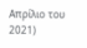Απρίλιο του 2021)